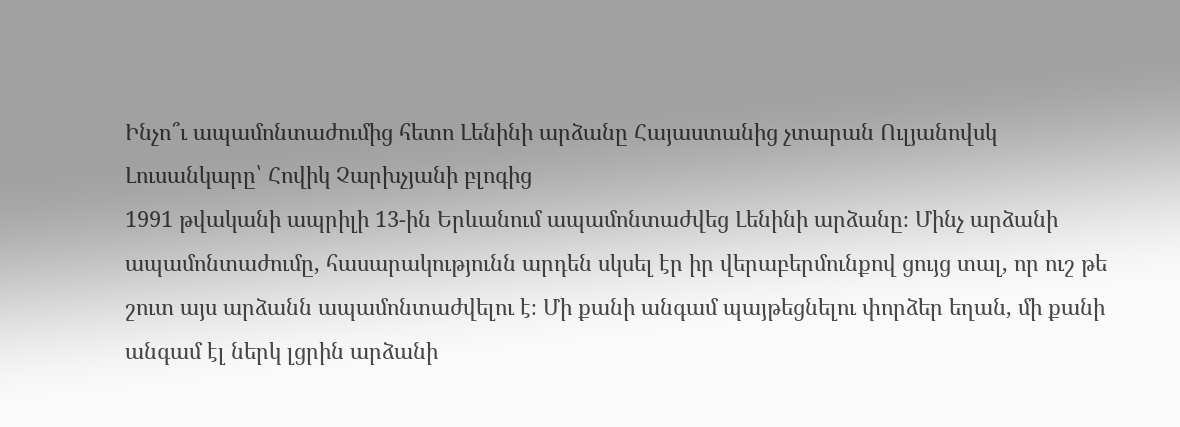Ինչո՞ւ ապամոնտաժումից հետո Լենինի արձանը Հայաստանից չտարան Ուլյանովսկ
Լուսանկարը՝ Հովիկ Չարխչյանի բլոգից
1991 թվականի ապրիլի 13-ին Երևանում ապամոնտաժվեց Լենինի արձանը։ Մինչ արձանի ապամոնտաժումը, հասարակությունն արդեն սկսել էր իր վերաբերմունքով ցույց տալ, որ ուշ թե շուտ այս արձանն ապամոնտաժվելու է։ Մի քանի անգամ պայթեցնելու փորձեր եղան, մի քանի անգամ էլ ներկ լցրին արձանի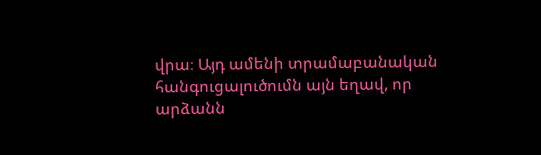վրա։ Այդ ամենի տրամաբանական հանգուցալուծումն այն եղավ, որ արձանն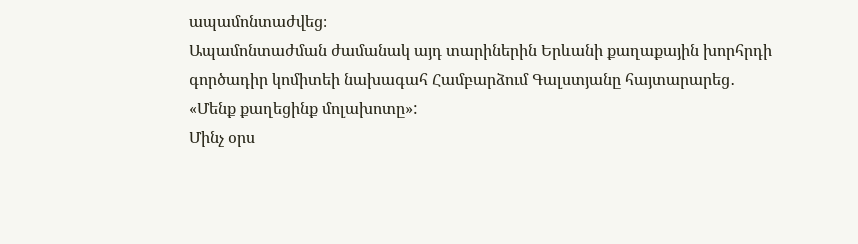ապամոնտաժվեց։
Ապամոնտաժման ժամանակ այդ տարիներին Երևանի քաղաքային խորհրդի գործադիր կոմիտեի նախագահ Համբարձում Գալստյանը հայտարարեց․
«Մենք քաղեցինք մոլախոտը»:
Մինչ օրս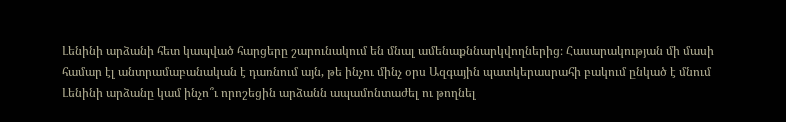Լենինի արձանի հետ կապված հարցերը շարունակում են մնալ ամենաքննարկվողներից։ Հասարակության մի մասի համար էլ անտրամաբանական է դառնում այն, թե ինչու մինչ օրս Ազգային պատկերասրահի բակում ընկած է մնում Լենինի արձանը կամ ինչո՞ւ որոշեցին արձանն ապամոնտաժել ու թողնել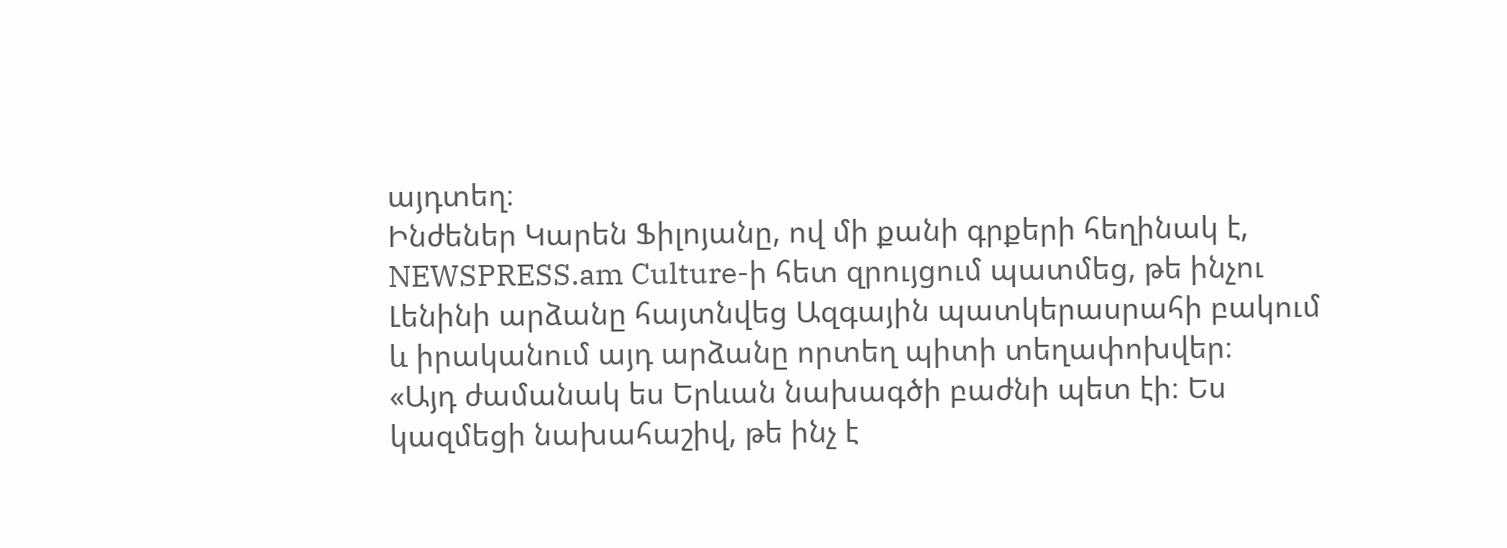այդտեղ։
Ինժեներ Կարեն Ֆիլոյանը, ով մի քանի գրքերի հեղինակ է, NEWSPRESS.am Culture-ի հետ զրույցում պատմեց, թե ինչու Լենինի արձանը հայտնվեց Ազգային պատկերասրահի բակում և իրականում այդ արձանը որտեղ պիտի տեղափոխվեր։
«Այդ ժամանակ ես Երևան նախագծի բաժնի պետ էի։ Ես կազմեցի նախահաշիվ, թե ինչ է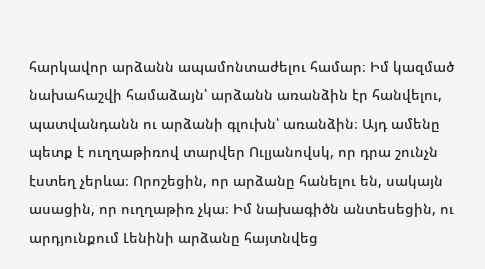հարկավոր արձանն ապամոնտաժելու համար։ Իմ կազմած նախահաշվի համաձայն՝ արձանն առանձին էր հանվելու, պատվանդանն ու արձանի գլուխն՝ առանձին։ Այդ ամենը պետք է ուղղաթիռով տարվեր Ուլյանովսկ, որ դրա շունչն էստեղ չերևա։ Որոշեցին, որ արձանը հանելու են, սակայն ասացին, որ ուղղաթիռ չկա։ Իմ նախագիծն անտեսեցին, ու արդյունքում Լենինի արձանը հայտնվեց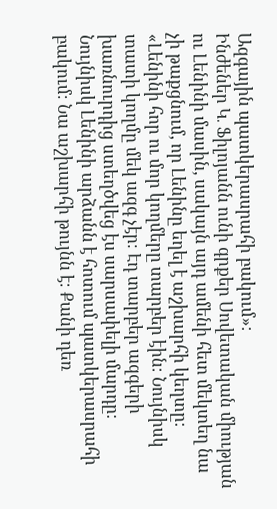Ազգային պատկերասրահի բակում»։
Ինժեներ Կ․ Ֆիլոյանն ունի գրքեր Սովետական միության ու Լենինի մասին, սակայն այդ ամենի հետ մեկտեղ նա չի թաքցնում, որ Լենինը եղել է աշխարհի կեղտը։
«Լենինի հոր ու մոր կողմերը տարբեր էին։ Նույնիսկ տատի կողմը մեկ ազգ չէր։ Էդ տարբեր ազգերի խառնուրդից ստեղծվեց էս սարսափելի մարդը։ Նույնիսկ Լենինի արձանն է հոտում պատկերասրահի բակում։ Նա աշխարհի թույնն է։ Քանի դեռ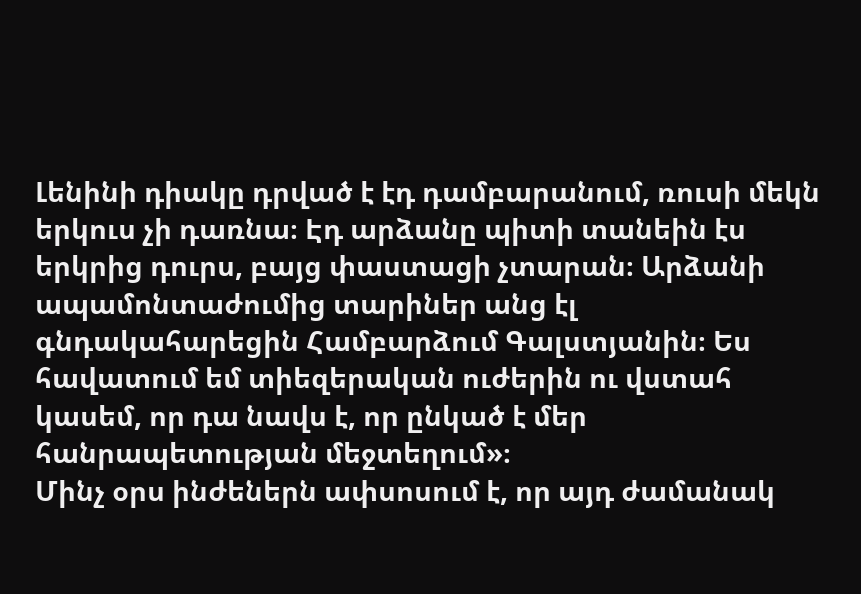Լենինի դիակը դրված է էդ դամբարանում, ռուսի մեկն երկուս չի դառնա։ Էդ արձանը պիտի տանեին էս երկրից դուրս, բայց փաստացի չտարան։ Արձանի ապամոնտաժումից տարիներ անց էլ գնդակահարեցին Համբարձում Գալստյանին։ Ես հավատում եմ տիեզերական ուժերին ու վստահ կասեմ, որ դա նավս է, որ ընկած է մեր հանրապետության մեջտեղում»։
Մինչ օրս ինժեներն ափսոսում է, որ այդ ժամանակ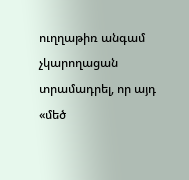ուղղաթիռ անգամ չկարողացան տրամադրել, որ այդ «մեծ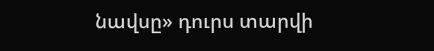նավսը» դուրս տարվի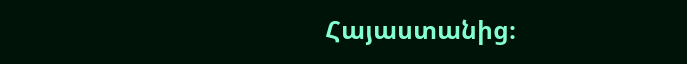Հայաստանից։